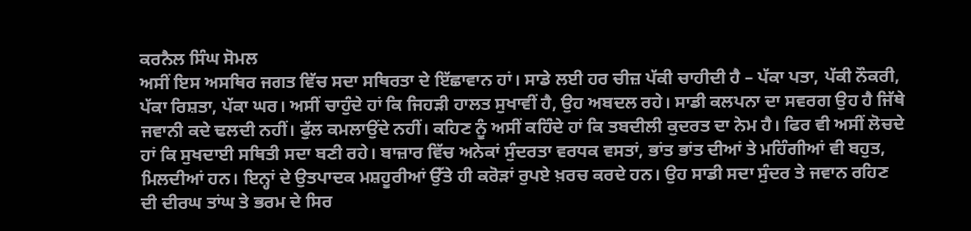ਕਰਨੈਲ ਸਿੰਘ ਸੋਮਲ
ਅਸੀਂ ਇਸ ਅਸਥਿਰ ਜਗਤ ਵਿੱਚ ਸਦਾ ਸਥਿਰਤਾ ਦੇ ਇੱਛਾਵਾਨ ਹਾਂ। ਸਾਡੇ ਲਈ ਹਰ ਚੀਜ਼ ਪੱਕੀ ਚਾਹੀਦੀ ਹੈ – ਪੱਕਾ ਪਤਾ, ਪੱਕੀ ਨੌਕਰੀ, ਪੱਕਾ ਰਿਸ਼ਤਾ, ਪੱਕਾ ਘਰ। ਅਸੀਂ ਚਾਹੁੰਦੇ ਹਾਂ ਕਿ ਜਿਹੜੀ ਹਾਲਤ ਸੁਖਾਵੀਂ ਹੈ, ਉਹ ਅਬਦਲ ਰਹੇ। ਸਾਡੀ ਕਲਪਨਾ ਦਾ ਸਵਰਗ ਉਹ ਹੈ ਜਿੱਥੇ ਜਵਾਨੀ ਕਦੇ ਢਲਦੀ ਨਹੀਂ। ਫੁੱਲ ਕਮਲਾਉਂਦੇ ਨਹੀਂ। ਕਹਿਣ ਨੂੰ ਅਸੀਂ ਕਹਿੰਦੇ ਹਾਂ ਕਿ ਤਬਦੀਲੀ ਕੁਦਰਤ ਦਾ ਨੇਮ ਹੈ। ਫਿਰ ਵੀ ਅਸੀਂ ਲੋਚਦੇ ਹਾਂ ਕਿ ਸੁਖਦਾਈ ਸਥਿਤੀ ਸਦਾ ਬਣੀ ਰਹੇ। ਬਾਜ਼ਾਰ ਵਿੱਚ ਅਨੇਕਾਂ ਸੁੰਦਰਤਾ ਵਰਧਕ ਵਸਤਾਂ, ਭਾਂਤ ਭਾਂਤ ਦੀਆਂ ਤੇ ਮਹਿੰਗੀਆਂ ਵੀ ਬਹੁਤ, ਮਿਲਦੀਆਂ ਹਨ। ਇਨ੍ਹਾਂ ਦੇ ਉਤਪਾਦਕ ਮਸ਼ਹੂਰੀਆਂ ਉੱਤੇ ਹੀ ਕਰੋੜਾਂ ਰੁਪਏ ਖ਼ਰਚ ਕਰਦੇ ਹਨ। ਉਹ ਸਾਡੀ ਸਦਾ ਸੁੰਦਰ ਤੇ ਜਵਾਨ ਰਹਿਣ ਦੀ ਦੀਰਘ ਤਾਂਘ ਤੇ ਭਰਮ ਦੇ ਸਿਰ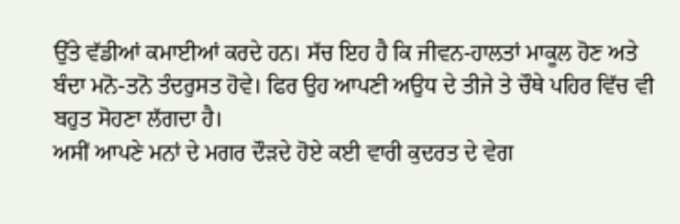ਉੱਤੇ ਵੱਡੀਆਂ ਕਮਾਈਆਂ ਕਰਦੇ ਹਨ। ਸੱਚ ਇਹ ਹੈ ਕਿ ਜੀਵਨ-ਹਾਲਤਾਂ ਮਾਕੂਲ ਹੋਣ ਅਤੇ ਬੰਦਾ ਮਨੋ-ਤਨੋ ਤੰਦਰੁਸਤ ਹੋਵੇ। ਫਿਰ ਉਹ ਆਪਣੀ ਅਉਧ ਦੇ ਤੀਜੇ ਤੇ ਚੌਥੇ ਪਹਿਰ ਵਿੱਚ ਵੀ ਬਹੁਤ ਸੋਹਣਾ ਲੱਗਦਾ ਹੈ।
ਅਸੀਂ ਆਪਣੇ ਮਨਾਂ ਦੇ ਮਗਰ ਦੌੜਦੇ ਹੋਏ ਕਈ ਵਾਰੀ ਕੁਦਰਤ ਦੇ ਵੇਗ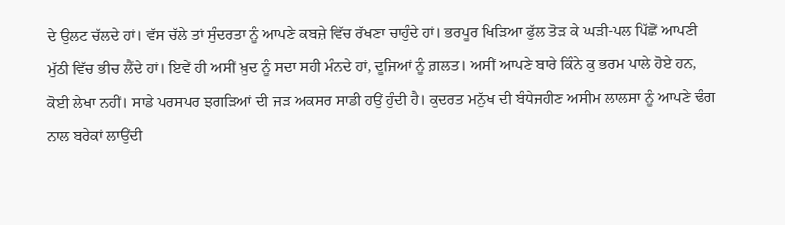ਦੇ ਉਲਟ ਚੱਲਦੇ ਹਾਂ। ਵੱਸ ਚੱਲੇ ਤਾਂ ਸੁੰਦਰਤਾ ਨੂੰ ਆਪਣੇ ਕਬਜ਼ੇ ਵਿੱਚ ਰੱਖਣਾ ਚਾਹੁੰਦੇ ਹਾਂ। ਭਰਪੂਰ ਖਿੜਿਆ ਫੁੱਲ ਤੋੜ ਕੇ ਘੜੀ-ਪਲ ਪਿੱਛੋਂ ਆਪਣੀ ਮੁੱਠੀ ਵਿੱਚ ਭੀਚ ਲੈਂਦੇ ਹਾਂ। ਇਵੇਂ ਹੀ ਅਸੀਂ ਖ਼ੁਦ ਨੂੰ ਸਦਾ ਸਹੀ ਮੰਨਦੇ ਹਾਂ, ਦੂਜਿਆਂ ਨੂੰ ਗ਼ਲਤ। ਅਸੀਂ ਆਪਣੇ ਬਾਰੇ ਕਿੰਨੇ ਕੁ ਭਰਮ ਪਾਲੇ ਹੋਏ ਹਨ, ਕੋਈ ਲੇਖਾ ਨਹੀਂ। ਸਾਡੇ ਪਰਸਪਰ ਝਗੜਿਆਂ ਦੀ ਜੜ ਅਕਸਰ ਸਾਡੀ ਹਉਂ ਹੁੰਦੀ ਹੈ। ਕੁਦਰਤ ਮਨੁੱਖ ਦੀ ਬੰਧੇਜਹੀਣ ਅਸੀਮ ਲਾਲਸਾ ਨੂੰ ਆਪਣੇ ਢੰਗ ਨਾਲ ਬਰੇਕਾਂ ਲਾਉਂਦੀ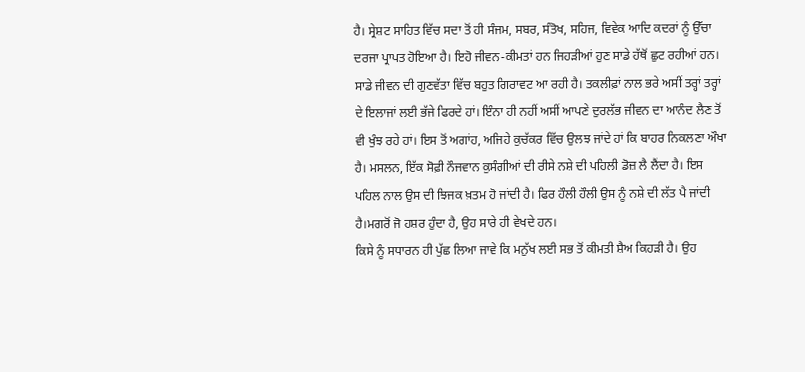ਹੈ। ਸ੍ਰੇਸ਼ਟ ਸਾਹਿਤ ਵਿੱਚ ਸਦਾ ਤੋਂ ਹੀ ਸੰਜਮ, ਸਬਰ, ਸੰਤੋਖ, ਸਹਿਜ, ਵਿਵੇਕ ਆਦਿ ਕਦਰਾਂ ਨੂੰ ਉੱਚਾ ਦਰਜਾ ਪ੍ਰਾਪਤ ਹੋਇਆ ਹੈ। ਇਹੋ ਜੀਵਨ-ਕੀਮਤਾਂ ਹਨ ਜਿਹੜੀਆਂ ਹੁਣ ਸਾਡੇ ਹੱਥੋਂ ਛੁਟ ਰਹੀਆਂ ਹਨ।
ਸਾਡੇ ਜੀਵਨ ਦੀ ਗੁਣਵੱਤਾ ਵਿੱਚ ਬਹੁਤ ਗਿਰਾਵਟ ਆ ਰਹੀ ਹੈ। ਤਕਲੀਫ਼ਾਂ ਨਾਲ ਭਰੇ ਅਸੀਂ ਤਰ੍ਹਾਂ ਤਰ੍ਹਾਂ ਦੇ ਇਲਾਜਾਂ ਲਈ ਭੱਜੇ ਫਿਰਦੇ ਹਾਂ। ਇੰਨਾ ਹੀ ਨਹੀਂ ਅਸੀਂ ਆਪਣੇ ਦੁਰਲੱਭ ਜੀਵਨ ਦਾ ਆਨੰਦ ਲੈਣ ਤੋਂ ਵੀ ਖੁੰਝ ਰਹੇ ਹਾਂ। ਇਸ ਤੋਂ ਅਗਾਂਹ, ਅਜਿਹੇ ਕੁਚੱਕਰ ਵਿੱਚ ਉਲਝ ਜਾਂਦੇ ਹਾਂ ਕਿ ਬਾਹਰ ਨਿਕਲਣਾ ਔਖਾ ਹੈ। ਮਸਲਨ, ਇੱਕ ਸੋਫ਼ੀ ਨੌਜਵਾਨ ਕੁਸੰਗੀਆਂ ਦੀ ਰੀਸੇ ਨਸ਼ੇ ਦੀ ਪਹਿਲੀ ਡੋਜ਼ ਲੈ ਲੈਂਦਾ ਹੈ। ਇਸ ਪਹਿਲ ਨਾਲ ਉਸ ਦੀ ਝਿਜਕ ਖ਼ਤਮ ਹੋ ਜਾਂਦੀ ਹੈ। ਫਿਰ ਹੌਲੀ ਹੌਲੀ ਉਸ ਨੂੰ ਨਸ਼ੇ ਦੀ ਲੱਤ ਪੈ ਜਾਂਦੀ ਹੈ।ਮਗਰੋਂ ਜੋ ਹਸ਼ਰ ਹੁੰਦਾ ਹੈ, ਉਹ ਸਾਰੇ ਹੀ ਵੇਖਦੇ ਹਨ।
ਕਿਸੇ ਨੂੰ ਸਧਾਰਨ ਹੀ ਪੁੱਛ ਲਿਆ ਜਾਵੇ ਕਿ ਮਨੁੱਖ ਲਈ ਸਭ ਤੋਂ ਕੀਮਤੀ ਸ਼ੈਅ ਕਿਹੜੀ ਹੈ। ਉਹ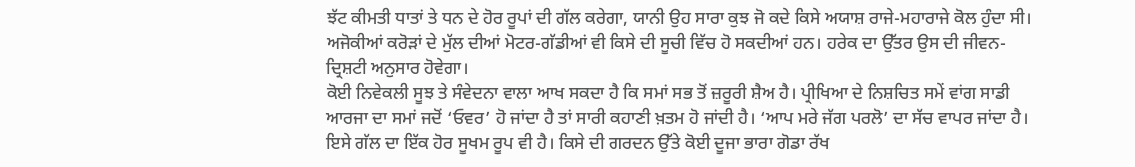ਝੱਟ ਕੀਮਤੀ ਧਾਤਾਂ ਤੇ ਧਨ ਦੇ ਹੋਰ ਰੂਪਾਂ ਦੀ ਗੱਲ ਕਰੇਗਾ, ਯਾਨੀ ਉਹ ਸਾਰਾ ਕੁਝ ਜੋ ਕਦੇ ਕਿਸੇ ਅਯਾਸ਼ ਰਾਜੇ-ਮਹਾਰਾਜੇ ਕੋਲ ਹੁੰਦਾ ਸੀ। ਅਜੋਕੀਆਂ ਕਰੋੜਾਂ ਦੇ ਮੁੱਲ ਦੀਆਂ ਮੋਟਰ-ਗੱਡੀਆਂ ਵੀ ਕਿਸੇ ਦੀ ਸੂਚੀ ਵਿੱਚ ਹੋ ਸਕਦੀਆਂ ਹਨ। ਹਰੇਕ ਦਾ ਉੱਤਰ ਉਸ ਦੀ ਜੀਵਨ-ਦ੍ਰਿਸ਼ਟੀ ਅਨੁਸਾਰ ਹੋਵੇਗਾ।
ਕੋਈ ਨਿਵੇਕਲੀ ਸੂਝ ਤੇ ਸੰਵੇਦਨਾ ਵਾਲਾ ਆਖ ਸਕਦਾ ਹੈ ਕਿ ਸਮਾਂ ਸਭ ਤੋਂ ਜ਼ਰੂਰੀ ਸ਼ੈਅ ਹੈ। ਪ੍ਰੀਖਿਆ ਦੇ ਨਿਸ਼ਚਿਤ ਸਮੇਂ ਵਾਂਗ ਸਾਡੀ ਆਰਜਾ ਦਾ ਸਮਾਂ ਜਦੋਂ ‘ਓਵਰ’ ਹੋ ਜਾਂਦਾ ਹੈ ਤਾਂ ਸਾਰੀ ਕਹਾਣੀ ਖ਼ਤਮ ਹੋ ਜਾਂਦੀ ਹੈ। ‘ਆਪ ਮਰੇ ਜੱਗ ਪਰਲੋ’ ਦਾ ਸੱਚ ਵਾਪਰ ਜਾਂਦਾ ਹੈ। ਇਸੇ ਗੱਲ ਦਾ ਇੱਕ ਹੋਰ ਸੂਖਮ ਰੂਪ ਵੀ ਹੈ। ਕਿਸੇ ਦੀ ਗਰਦਨ ਉੱਤੇ ਕੋਈ ਦੂਜਾ ਭਾਰਾ ਗੋਡਾ ਰੱਖ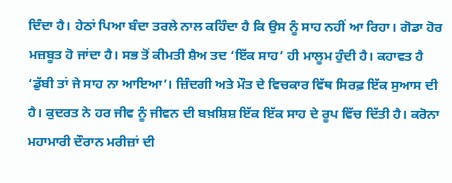ਦਿੰਦਾ ਹੈ। ਹੇਠਾਂ ਪਿਆ ਬੰਦਾ ਤਰਲੇ ਨਾਲ ਕਹਿੰਦਾ ਹੈ ਕਿ ਉਸ ਨੂੰ ਸਾਹ ਨਹੀਂ ਆ ਰਿਹਾ। ਗੋਡਾ ਹੋਰ ਮਜ਼ਬੂਤ ਹੋ ਜਾਂਦਾ ਹੈ। ਸਭ ਤੋਂ ਕੀਮਤੀ ਸ਼ੈਅ ਤਦ ‘ਇੱਕ ਸਾਹ’ ਹੀ ਮਾਲੂਮ ਹੁੰਦੀ ਹੈ। ਕਹਾਵਤ ਹੈ ‘ਡੁੱਬੀ ਤਾਂ ਜੇ ਸਾਹ ਨਾ ਆਇਆ’। ਜ਼ਿੰਦਗੀ ਅਤੇ ਮੌਤ ਦੇ ਵਿਚਕਾਰ ਵਿੱਥ ਸਿਰਫ਼ ਇੱਕ ਸੁਆਸ ਦੀ ਹੈ। ਕੁਦਰਤ ਨੇ ਹਰ ਜੀਵ ਨੂੰ ਜੀਵਨ ਦੀ ਬਖ਼ਸ਼ਿਸ਼ ਇੱਕ ਇੱਕ ਸਾਹ ਦੇ ਰੂਪ ਵਿੱਚ ਦਿੱਤੀ ਹੈ। ਕਰੋਨਾ ਮਹਾਮਾਰੀ ਦੌਰਾਨ ਮਰੀਜ਼ਾਂ ਦੀ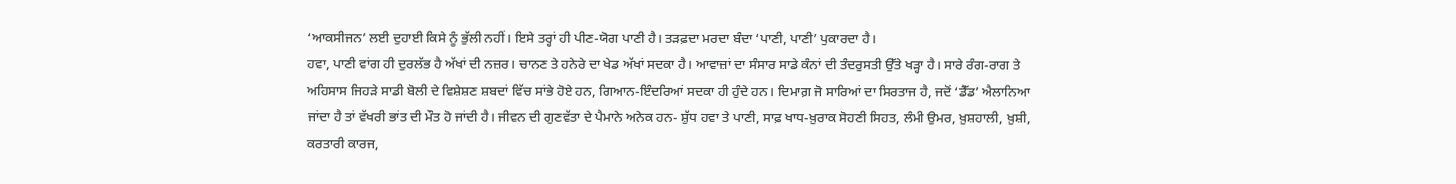‘ਆਕਸੀਜਨ’ ਲਈ ਦੁਹਾਈ ਕਿਸੇ ਨੂੰ ਭੁੱਲੀ ਨਹੀਂ। ਇਸੇ ਤਰ੍ਹਾਂ ਹੀ ਪੀਣ-ਯੋਗ ਪਾਣੀ ਹੈ। ਤੜਫ਼ਦਾ ਮਰਦਾ ਬੰਦਾ ‘ਪਾਣੀ, ਪਾਣੀ’ ਪੁਕਾਰਦਾ ਹੈ।
ਹਵਾ, ਪਾਣੀ ਵਾਂਗ ਹੀ ਦੁਰਲੱਭ ਹੈ ਅੱਖਾਂ ਦੀ ਨਜ਼ਰ। ਚਾਨਣ ਤੇ ਹਨੇਰੇ ਦਾ ਖੇਡ ਅੱਖਾਂ ਸਦਕਾ ਹੈ। ਆਵਾਜ਼ਾਂ ਦਾ ਸੰਸਾਰ ਸਾਡੇ ਕੰਨਾਂ ਦੀ ਤੰਦਰੁਸਤੀ ਉੱਤੇ ਖੜ੍ਹਾ ਹੈ। ਸਾਰੇ ਰੰਗ-ਰਾਗ ਤੇ ਅਹਿਸਾਸ ਜਿਹੜੇ ਸਾਡੀ ਬੋਲੀ ਦੇ ਵਿਸ਼ੇਸ਼ਣ ਸ਼ਬਦਾਂ ਵਿੱਚ ਸਾਂਭੇ ਹੋਏ ਹਨ, ਗਿਆਨ-ਇੰਦਰਿਆਂ ਸਦਕਾ ਹੀ ਹੁੰਦੇ ਹਨ। ਦਿਮਾਗ਼ ਜੋ ਸਾਰਿਆਂ ਦਾ ਸਿਰਤਾਜ ਹੈ, ਜਦੋਂ ‘ਡੈੱਡ’ ਐਲਾਨਿਆ ਜਾਂਦਾ ਹੈ ਤਾਂ ਵੱਖਰੀ ਭਾਂਤ ਦੀ ਮੌਤ ਹੋ ਜਾਂਦੀ ਹੈ। ਜੀਵਨ ਦੀ ਗੁਣਵੱਤਾ ਦੇ ਪੈਮਾਨੇ ਅਨੇਕ ਹਨ- ਸ਼ੁੱਧ ਹਵਾ ਤੇ ਪਾਣੀ, ਸਾਫ਼ ਖਾਧ-ਖ਼ੁਰਾਕ ਸੋਹਣੀ ਸਿਹਤ, ਲੰਮੀ ਉਮਰ, ਖ਼ੁਸ਼ਹਾਲੀ, ਖ਼ੁਸ਼ੀ, ਕਰਤਾਰੀ ਕਾਰਜ,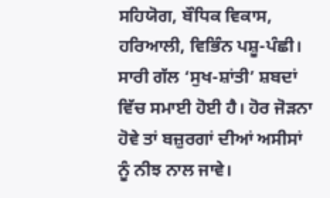ਸਹਿਯੋਗ, ਬੌਧਿਕ ਵਿਕਾਸ, ਹਰਿਆਲੀ, ਵਿਭਿੰਨ ਪਸ਼ੂ-ਪੰਛੀ। ਸਾਰੀ ਗੱਲ ‘ਸੁਖ-ਸ਼ਾਂਤੀ’ ਸ਼ਬਦਾਂ ਵਿੱਚ ਸਮਾਈ ਹੋਈ ਹੈ। ਹੋਰ ਜੋੜਨਾ ਹੋਵੇ ਤਾਂ ਬਜ਼ੁਰਗਾਂ ਦੀਆਂ ਅਸੀਸਾਂ ਨੂੰ ਨੀਝ ਨਾਲ ਜਾਵੇ।